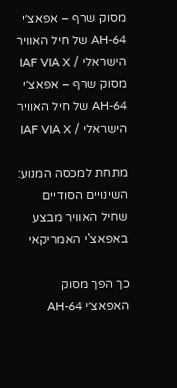מסוק שרף – אפאצ׳י  AH-64 של חיל האוויר הישראלי / IAF VIA X
מסוק שרף – אפאצ׳י AH-64 של חיל האוויר הישראלי / IAF VIA X

מתחת למכסה המנוע: השינויים הסודיים שחיל האוויר מבצע באפאצ'י האמריקאי

כך הפך מסוק האפאצ׳י AH-64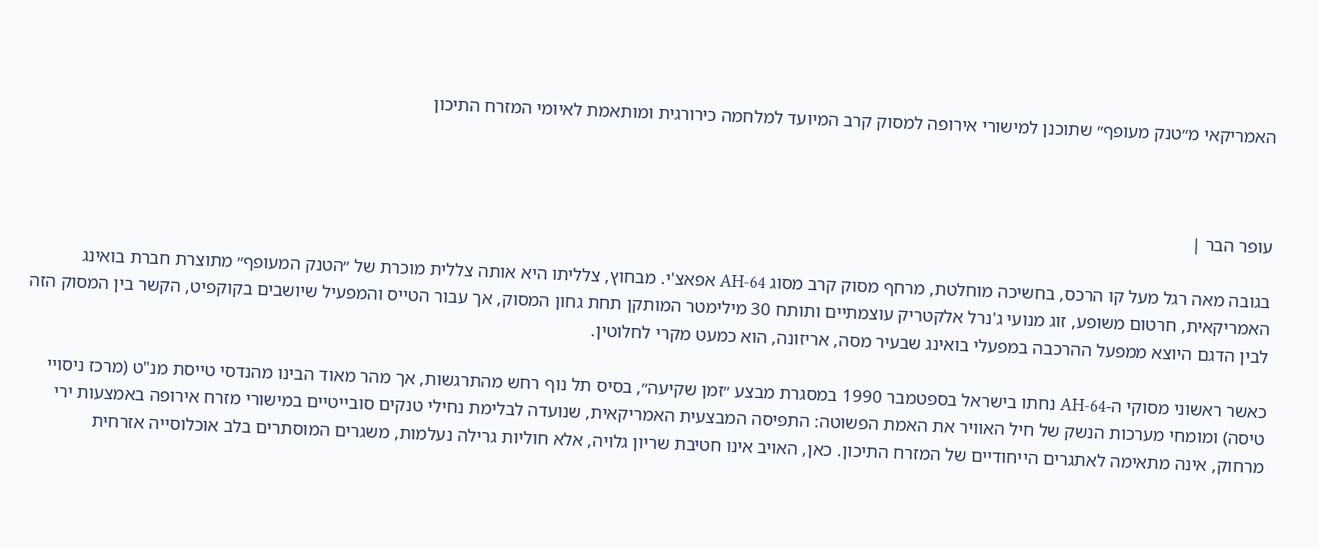האמריקאי מ״טנק מעופף״ שתוכנן למישורי אירופה למסוק קרב המיועד למלחמה כירורגית ומותאמת לאיומי המזרח התיכון



עופר הבר |

בגובה מאה רגל מעל קו הרכס, בחשיכה מוחלטת, מרחף מסוק קרב מסוג AH-64 אפאצ'י. מבחוץ, צלליתו היא אותה צללית מוכרת של ״הטנק המעופף״ מתוצרת חברת בואינג האמריקאית, חרטום משופע, זוג מנועי ג'נרל אלקטריק עוצמתיים ותותח 30 מילימטר המותקן תחת גחון המסוק, אך עבור הטייס והמפעיל שיושבים בקוקפיט, הקשר בין המסוק הזה לבין הדגם היוצא ממפעל ההרכבה במפעלי בואינג שבעיר מסה, אריזונה, הוא כמעט מקרי לחלוטין.

כאשר ראשוני מסוקי ה-AH-64 נחתו בישראל בספטמבר 1990 במסגרת מבצע ״זמן שקיעה״, בסיס תל נוף רחש מהתרגשות, אך מהר מאוד הבינו מהנדסי טייסת מנ"ט (מרכז ניסויי טיסה) ומומחי מערכות הנשק של חיל האוויר את האמת הפשוטה: התפיסה המבצעית האמריקאית, שנועדה לבלימת נחילי טנקים סובייטיים במישורי מזרח אירופה באמצעות ירי מרחוק, אינה מתאימה לאתגרים הייחודיים של המזרח התיכון. כאן, האויב אינו חטיבת שריון גלויה, אלא חוליות גרילה נעלמות, משגרים המוסתרים בלב אוכלוסייה אזרחית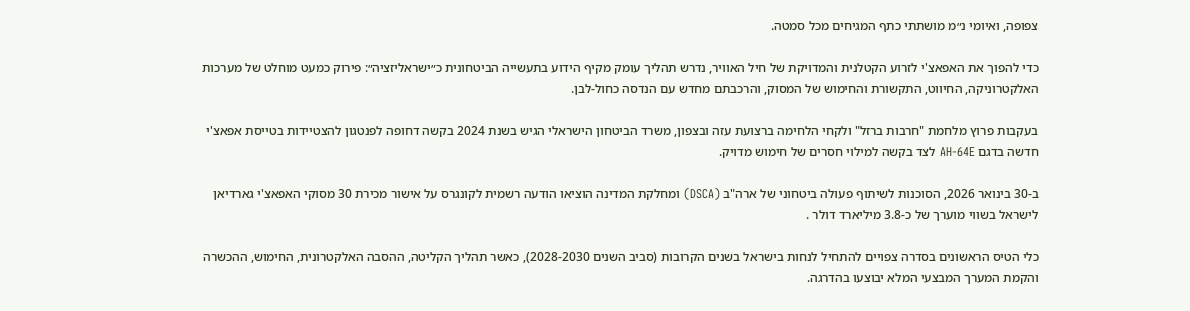צפופה, ואיומי נ״מ מושתתי כתף המגיחים מכל סמטה.

כדי להפוך את האפאצ'י לזרוע הקטלנית והמדויקת של חיל האוויר, נדרש תהליך עומק מקיף הידוע בתעשייה הביטחונית כ״ישראליזציה״: פירוק כמעט מוחלט של מערכות האלקטרוניקה, החיווט, התקשורת והחימוש של המסוק, והרכבתם מחדש עם הנדסה כחול-לבן.

בעקבות פרוץ מלחמת "חרבות ברזל" ולקחי הלחימה ברצועת עזה ובצפון, משרד הביטחון הישראלי הגיש בשנת 2024 בקשה דחופה לפנטגון להצטיידות בטייסת אפאצ'י חדשה בדגם AH-64E לצד בקשה למילוי חסרים של חימוש מדויק.

ב-30 בינואר 2026, הסוכנות לשיתוף פעולה ביטחוני של ארה"ב (DSCA) ומחלקת המדינה הוציאו הודעה רשמית לקונגרס על אישור מכירת 30 מסוקי האפאצ'י גארדיאן לישראל בשווי מוערך של כ-3.8 מיליארד דולר .

כלי הטיס הראשונים בסדרה צפויים להתחיל לנחות בישראל בשנים הקרובות (סביב השנים 2028-2030), כאשר תהליך הקליטה, ההסבה האלקטרונית, החימוש, ההכשרה והקמת המערך המבצעי המלא יבוצעו בהדרגה.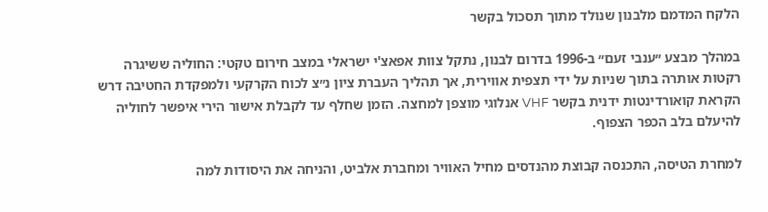הלקח המדמם מלבנון שנולד מתוך תסכול בקשר

במהלך מבצע ״ענבי זעם״ ב-1996 בדרום לבנון, נתקל צוות אפאצ'י ישראלי במצב חירום טקטי: החוליה ששיגרה רקטות אותרה בתוך שניות על ידי תצפית אווירית, אך תהליך העברת ציון נ״צ לכוח הקרקעי ולמפקדת החטיבה דרש הקראת קואורדינטות ידנית בקשר VHF אנלוגי מוצפן למחצה. הזמן שחלף עד לקבלת אישור הירי איפשר לחוליה להיעלם בלב הכפר הצפוף.

למחרת הטיסה, התכנסה קבוצת מהנדסים מחיל האוויר ומחברת אלביט, והניחה את היסודות למה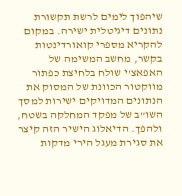שיהפוך לימים לרשת תקשורת נתונים דיגיטלית ישירה. במקום להקריא מספרי קואורדינטות בקשר, מחשב המשימה של האפאצ'י שולח בלחיצת כפתור מווקטור הכוונת של המסוק את הנתונים המדויקים ישירות למסך השו"ב של מפקד המחלקה בשטח, ולהפך. הדיאלוג הישיר הזה קיצר את סגירת מעגל הירי מדקות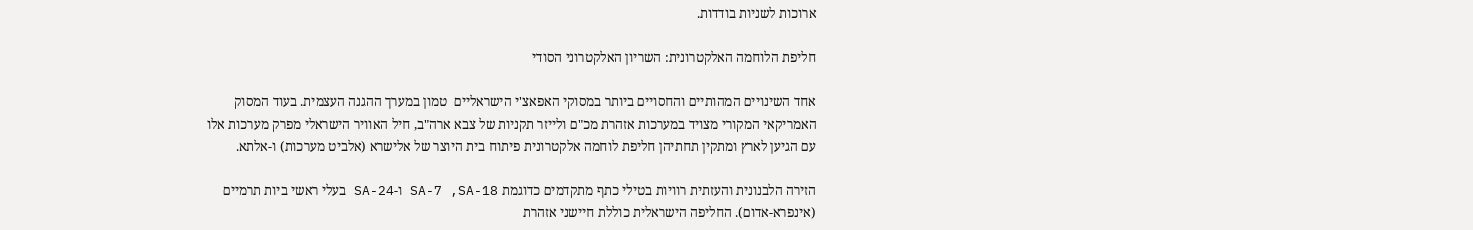ארוכות לשניות בודדות.

חליפת הלוחמה האלקטרונית: השריון האלקטרוני הסודי

אחד השינויים המהותיים והחסויים ביותר במסוקי האפאצ'י הישראליים  טמון במערך ההגנה העצמית. בעוד המסוק האמריקאי המקורי מצויד במערכות אזהרת מכ"ם ולייזר תקניות של צבא ארה"ב, חיל האוויר הישראלי מפרק מערכות אלו עם הגיען לארץ ומתקין תחתיהן חליפת לוחמה אלקטרונית פיתוח בית היוצר של אלישרא (אלביט מערכות) ו-אלתא.

הזירה הלבנונית והעזתית רוויות בטילי כתף מתקדמים כדוגמת SA-7 ,SA-18 ו-SA-24 בעלי ראשי ביות תרמיים (אינפרא-אדום). החליפה הישראלית כוללת חיישני אזהרת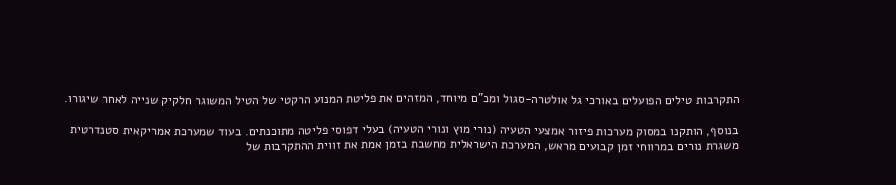התקרבות טילים הפועלים באורכי גל אולטרה-סגול ומכ"ם מיוחד, המזהים את פליטת המנוע הרקטי של הטיל המשוגר חלקיק שנייה לאחר שיגורו.

בנוסף, הותקנו במסוק מערכות פיזור אמצעי הטעיה (נורי מוץ ונורי הטעיה) בעלי דפוסי פליטה מתוכנתים. בעוד שמערכת אמריקאית סטנדרטית משגרת נורים במרווחי זמן קבועים מראש, המערכת הישראלית מחשבת בזמן אמת את זווית ההתקרבות של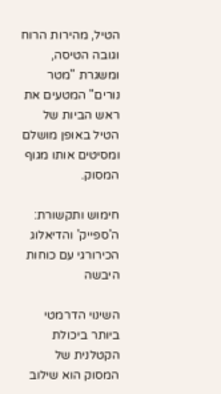הטיל, מהירות הרוח וגובה הטיסה, ומשגרת "מטר נורים" המטעים את ראש הביות של הטיל באופן מושלם ומסיטים אותו מגוף המסוק.

חימוש ותקשורת: ה'ספייק' והדיאלוג הכירורגי עם כוחות היבשה

השינוי הדרמטי ביותר ביכולת הקטלנית של המסוק הוא שילוב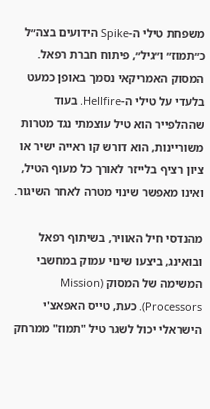משפחת טילי ה-Spike הידועים בצה״ל כ״תמוז״ ו״גיל״, פיתוח חברת רפאל. המסוק האמריקאי נסמך באופן כמעט בלעדי על טילי ה-Hellfire. בעוד שההלפייר הוא טיל עוצמתי נגד מטרות משוריינות, הוא דורש קו ראייה ישיר או ציון רציף בלייזר לאורך כל מעוף הטיל, ואינו מאפשר שינוי מטרה לאחר השיגור.

מהנדסי חיל האוויר, בשיתוף רפאל ובואינג, ביצעו שינוי עמוק במחשבי המשימה של המסוק (Mission Processors). כעת, טייס האפאצ'י הישראלי יכול לשגר טיל "תמוז" ממרחק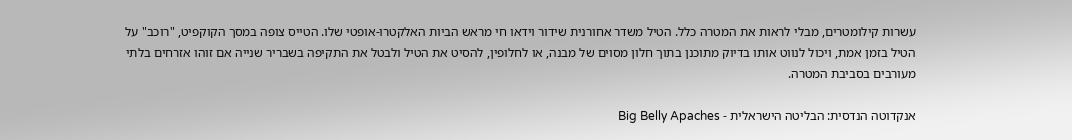עשרות קילומטרים, מבלי לראות את המטרה כלל. הטיל משדר אחורנית שידור וידאו חי מראש הביות האלקטרו-אופטי שלו. הטייס צופה במסך הקוקפיט, "רוכב" על הטיל בזמן אמת, ויכול לנווט אותו בדיוק מתוכנן בתוך חלון מסוים של מבנה, או לחלופין, להסיט את הטיל ולבטל את התקיפה בשבריר שנייה אם זוהו אזרחים בלתי מעורבים בסביבת המטרה.

אנקדוטה הנדסית: הבליטה הישראלית - Big Belly Apaches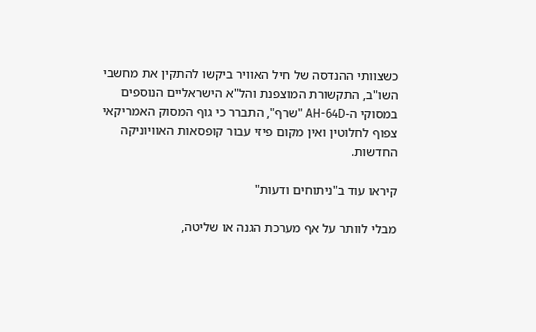כשצוותי ההנדסה של חיל האוויר ביקשו להתקין את מחשבי השו"ב, התקשורת המוצפנת והל"א הישראליים הנוספים במסוקי ה-AH-64D "שרף", התברר כי גוף המסוק האמריקאי צפוף לחלוטין ואין מקום פיזי עבור קופסאות האוויוניקה החדשות.

קיראו עוד ב"ניתוחים ודעות"

מבלי לוותר על אף מערכת הגנה או שליטה,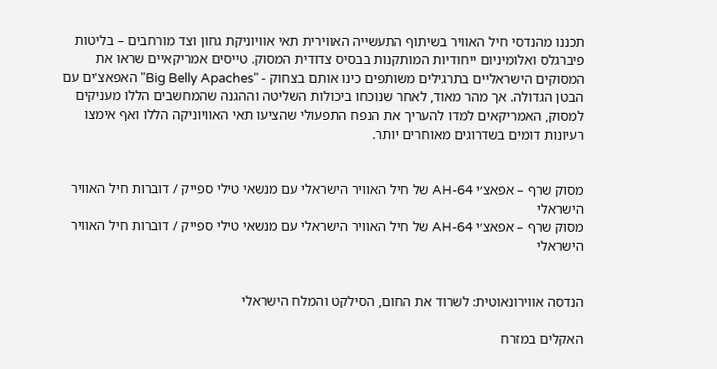תכננו מהנדסי חיל האוויר בשיתוף התעשייה האווירית תאי אוויוניקת גחון וצד מורחבים – בליטות פיברגלס ואלומיניום ייחודיות המותקנות בבסיס צדודית המסוק. טייסים אמריקאיים שראו את המסוקים הישראליים בתרגילים משותפים כינו אותם בצחוק - "Big Belly Apaches" האפאצ'ים עם הבטן הגדולה. אך מהר מאוד, לאחר שנוכחו ביכולות השליטה וההגנה שהמחשבים הללו מעניקים למסוק, האמריקאים למדו להעריך את הנפח התפעולי שהציעו תאי האוויוניקה הללו ואף אימצו רעיונות דומים בשדרוגים מאוחרים יותר.


מסוק שרף – אפאצ׳י AH-64 של חיל האוויר הישראלי עם מנשאי טילי ספייק / דוברות חיל האוויר הישראלי
מסוק שרף – אפאצ׳י AH-64 של חיל האוויר הישראלי עם מנשאי טילי ספייק / דוברות חיל האוויר הישראלי


הנדסה אווירונאוטית: לשרוד את החום, הסילקט והמלח הישראלי

האקלים במזרח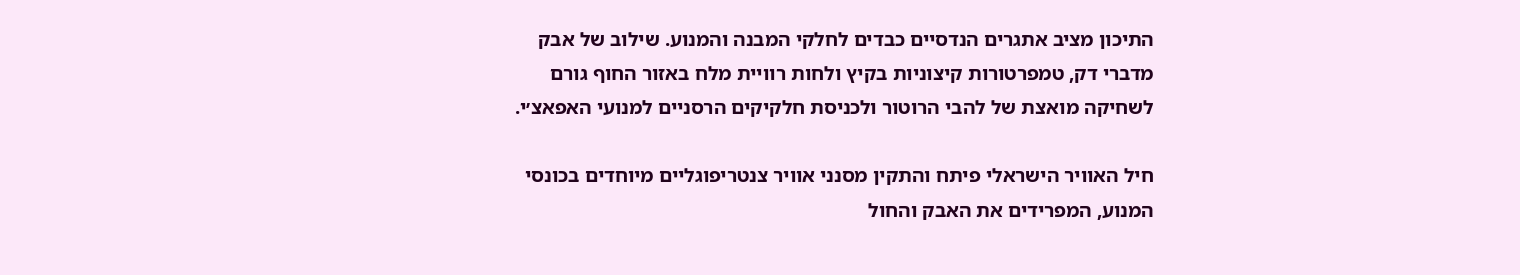התיכון מציב אתגרים הנדסיים כבדים לחלקי המבנה והמנוע. שילוב של אבק מדברי דק, טמפרטורות קיצוניות בקיץ ולחות רוויית מלח באזור החוף גורם לשחיקה מואצת של להבי הרוטור ולכניסת חלקיקים הרסניים למנועי האפאצ׳י.

חיל האוויר הישראלי פיתח והתקין מסנני אוויר צנטריפוגליים מיוחדים בכונסי המנוע, המפרידים את האבק והחול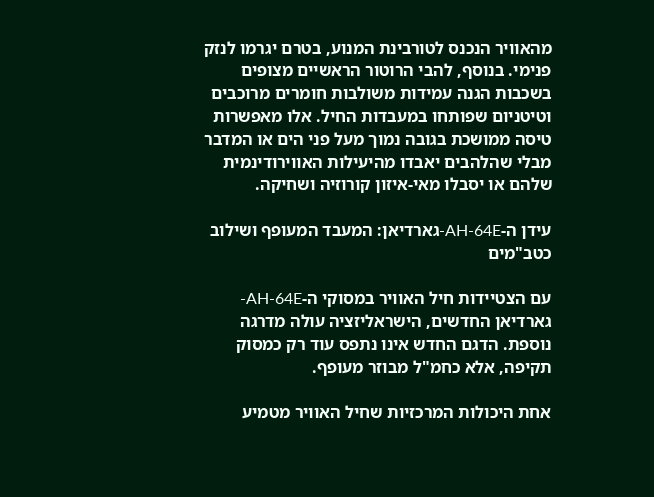מהאוויר הנכנס לטורבינת המנוע, בטרם יגרמו לנזק פנימי. בנוסף, להבי הרוטור הראשיים מצופים בשכבות הגנה עמידות משולבות חומרים מרוכבים וטיטניום שפותחו במעבדות החיל. אלו מאפשרות טיסה ממושכת בגובה נמוך מעל פני הים או המדבר מבלי שהלהבים יאבדו מהיעילות האווירודינמית שלהם או יסבלו מאי-איזון קורוזיה ושחיקה.

עידן ה-AH-64E-גארדיאן: המעבד המעופף ושילוב כטב"מים

עם הצטיידות חיל האוויר במסוקי ה-AH-64E-גארדיאן החדשים, הישראליזציה עולה מדרגה נוספת. הדגם החדש אינו נתפס עוד רק כמסוק תקיפה, אלא כחמ"ל מבוזר מעופף.

אחת היכולות המרכזיות שחיל האוויר מטמיע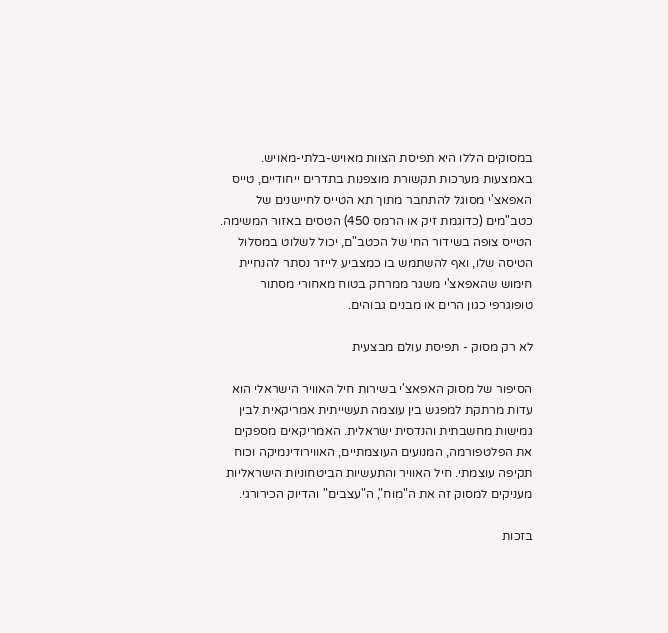במסוקים הללו היא תפיסת הצוות מאויש-בלתי-מאויש. באמצעות מערכות תקשורת מוצפנות בתדרים ייחודיים, טייס האפאצ'י מסוגל להתחבר מתוך תא הטייס לחיישנים של כטב"מים (כדוגמת זיק או הרמס 450) הטסים באזור המשימה. הטייס צופה בשידור החי של הכטב"ם, יכול לשלוט במסלול הטיסה שלו, ואף להשתמש בו כמצביע לייזר נסתר להנחיית חימוש שהאפאצ'י משגר ממרחק בטוח מאחורי מסתור טופוגרפי כגון הרים או מבנים גבוהים.

לא רק מסוק - תפיסת עולם מבצעית

הסיפור של מסוק האפאצ'י בשירות חיל האוויר הישראלי הוא עדות מרתקת למפגש בין עוצמה תעשייתית אמריקאית לבין גמישות מחשבתית והנדסית ישראלית. האמריקאים מספקים את הפלטפורמה, המנועים העוצמתיים, האווירודינמיקה וכוח תקיפה עוצמתי. חיל האוויר והתעשיות הביטחוניות הישראליות מעניקים למסוק זה את ה"מוח", ה"עצבים" והדיוק הכירורגי.

בזכות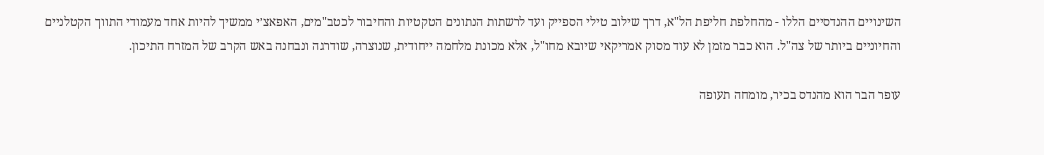השינויים ההנדסיים הללו - מהחלפת חליפת הל"א, דרך שילוב טילי הספייק ועד לרשתות הנתונים הטקטיות והחיבור לכטב"מים, האפאצ׳י ממשיך להיות אחד מעמודי התווך הקטלניים והחיוניים ביותר של צה"ל. הוא כבר מזמן לא עוד מסוק אמריקאי שיובא מחו"ל, אלא מכונת מלחמה ייחודית, שנוצרה, שודרגה ונבחנה באש הקרב של המזרח התיכון.

עופר הבר הוא מהנדס בכיר, מומחה תעופה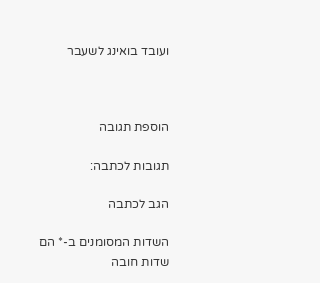ועובד בואינג לשעבר



הוספת תגובה

תגובות לכתבה:

הגב לכתבה

השדות המסומנים ב-* הם שדות חובה